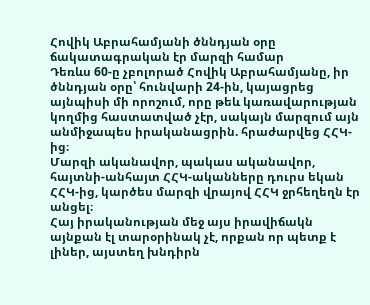Հովիկ Աբրահամյանի ծննդյան օրը ճակատագրական էր մարզի համար
Դեռևս 60-ը չբոլորած Հովիկ Աբրահամյանը, իր ծննդյան օրը՝ հունվարի 24-ին, կայացրեց այնպիսի մի որոշում, որը թեև կառավարության կողմից հաստատված չէր, սակայն մարզում այն անմիջապես իրականացրին. հրաժարվեց ՀՀԿ-ից։
Մարզի ականավոր, պակաս ականավոր, հայտնի-անհայտ ՀՀԿ-ականները դուրս եկան ՀՀԿ-ից, կարծես մարզի վրայով ՀՀԿ ջրհեղեղն էր անցել։
Հայ իրականության մեջ այս իրավիճակն այնքան էլ տարօրինակ չէ, որքան որ պետք է լիներ, այստեղ խնդիրն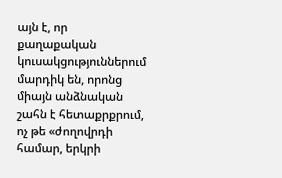այն է, որ քաղաքական կուսակցություններում մարդիկ են, որոնց միայն անձնական շահն է հետաքրքրում, ոչ թե «ժողովրդի համար, երկրի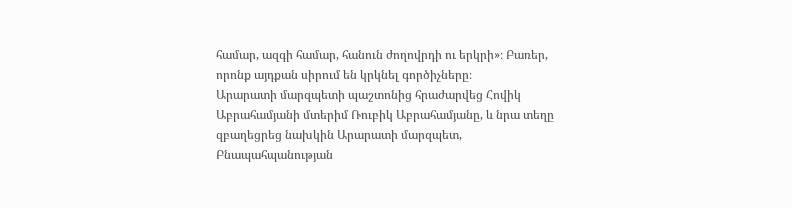համար, ազգի համար, հանուն ժողովրդի ու երկրի»։ Բառեր, որոնք այդքան սիրում են կրկնել գործիչները։
Արարատի մարզպետի պաշտոնից հրաժարվեց Հովիկ Աբրահամյանի մտերիմ Ռուբիկ Աբրահամյանը, և նրա տեղը զբաղեցրեց նախկին Արարատի մարզպետ, Բնապահպանության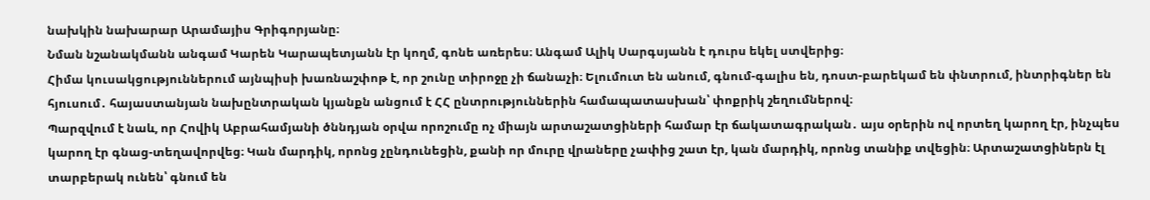նախկին նախարար Արամայիս Գրիգորյանը։
Նման նշանակմանն անգամ Կարեն Կարապետյանն էր կողմ, գոնե առերես։ Անգամ Ալիկ Սարգսյանն է դուրս եկել ստվերից։
Հիմա կուսակցություններում այնպիսի խառնաշփոթ է, որ շունը տիրոջը չի ճանաչի։ Ելումուտ են անում, գնում-գալիս են, դոստ-բարեկամ են փնտրում, ինտրիգներ են հյուսում․ հայաստանյան նախընտրական կյանքն անցում է ՀՀ ընտրություններին համապատասխան՝ փոքրիկ շեղումներով։
Պարզվում է նաև, որ Հովիկ Աբրահամյանի ծննդյան օրվա որոշումը ոչ միայն արտաշատցիների համար էր ճակատագրական․ այս օրերին ով որտեղ կարող էր, ինչպես կարող էր գնաց-տեղավորվեց։ Կան մարդիկ, որոնց չընդունեցին, քանի որ մուրը վրաները չափից շատ էր, կան մարդիկ, որոնց տանիք տվեցին։ Արտաշատցիներն էլ տարբերակ ունեն՝ գնում են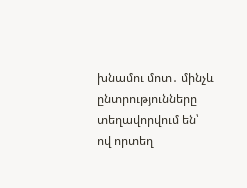խնամու մոտ․ մինչև ընտրությունները տեղավորվում են՝ ով որտեղ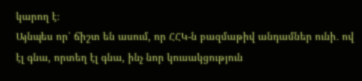կարող է։
Այնպես որ՝ ճիշտ են ասում, որ ՀՀԿ-ն բազմաթիվ անդամներ ունի․ ով էլ գնա, որտեղ էլ գնա, ինչ նոր կուսակցություն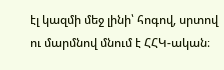էլ կազմի մեջ լինի՝ հոգով, սրտով ու մարմնով մնում է ՀՀԿ-ական։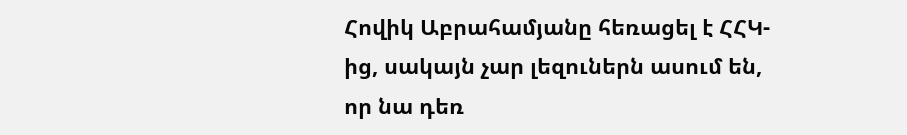Հովիկ Աբրահամյանը հեռացել է ՀՀԿ-ից, սակայն չար լեզուներն ասում են, որ նա դեռ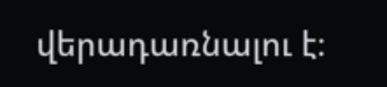վերադառնալու է։